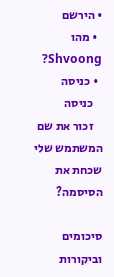• הירשם
  • מהו Shvoong?
  • כניסה
    כניסה
    זכור את שם המשתמש שלי שכחת את הסיסמה?

סיכומים וביקורות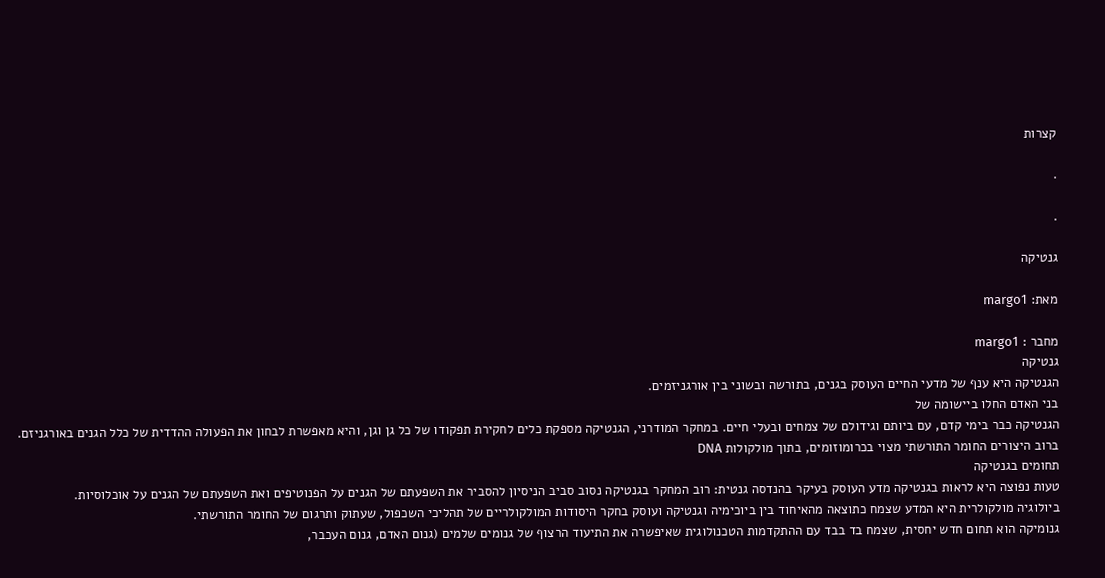קצרות

.

.

גנטיקה

מאת: margo1

מחבר : margo1
גנטיקה
הגנטיקה היא ענף של מדעי החיים העוסק בגנים, בתורשה ובשוני בין אורגניזמים.
בני האדם החלו ביישומה של
הגנטיקה כבר בימי קדם, עם ביותם וגידולם של צמחים ובעלי חיים. במחקר המודרני, הגנטיקה מספקת כלים לחקירת תפקודו של כל גן וגן, והיא מאפשרת לבחון את הפעולה ההדדית של כלל הגנים באורגניזם. ברוב היצורים החומר התורשתי מצוי בכרומוזומים, בתוך מולקולות DNA
תחומים בגנטיקה
טעות נפוצה היא לראות בגנטיקה מדע העוסק בעיקר בהנדסה גנטית: רוב המחקר בגנטיקה נסוב סביב הניסיון להסביר את השפעתם של הגנים על הפנוטיפים ואת השפעתם של הגנים על אוכלוסיות.
ביולוגיה מולקולרית היא המדע שצמח כתוצאה מהאיחוד בין ביוכימיה וגנטיקה ועוסק בחקר היסודות המולקולריים של תהליכי השכפול, שעתוק ותרגום של החומר התורשתי.
גנומיקה הוא תחום חדש יחסית, שצמח בד בבד עם ההתקדמות הטכנולוגית שאיפשרה את התיעוד הרצוף של גנומים שלמים (גנום האדם, גנום העכבר,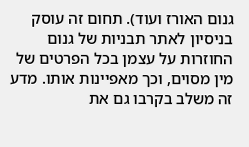גנום האורז ועוד). תחום זה עוסק בניסיון לאתר תבניות של גנום החוזרות על עצמן בכל הפרטים של מין מסוים, וכך מאפיינות אותו. מדע זה משלב בקרבו גם את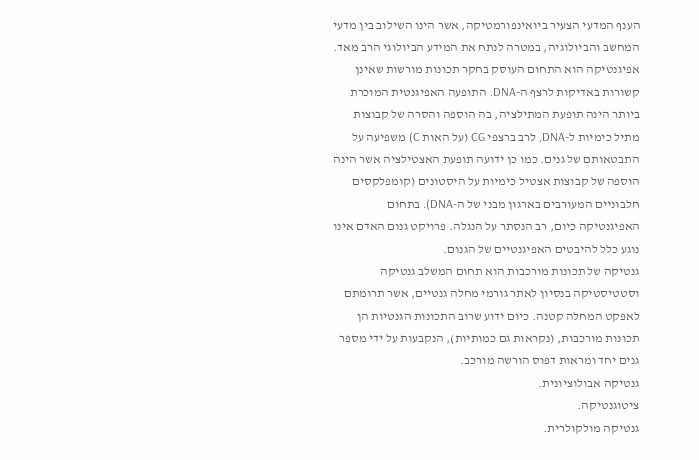הענף המדעי הצעיר ביואינפורמטיקה, אשר הינו השילוב בין מדעי המחשב והביולוגיה, במטרה לנתח את המידע הביולוגי הרב מאד.
אפיגנטיקה הוא התחום העוסק בחקר תכונות מורשות שאינן קשורות באדיקות לרצף ה-DNA. התופעה האפיגנטית המוכרת ביותר הינה תופעת המתילציה, בה הוספה והסרה של קבוצות מתיל כימיות ל-DNA, לרב ברצפי CG (על האות C) משפיעה על התבטאותם של גנים. כמו כן ידועה תופעת האצטילציה אשר הינה הוספה של קבוצות אצטיל כימיות על היסטונים (קומפלקסים חלבוניים המעורבים בארגון מבני של ה-DNA). בתחום האפיגנטיקה כיום, רב הנסתר על הנגלה. פרויקט גנום האדם אינו נוגע כלל להיבטים האפיגנטיים של הגנום.
גנטיקה של תכונות מורכבות הוא תחום המשלב גנטיקה וסטטיסטיקה בנסיון לאתר גורמי מחלה גנטיים, אשר תרומתם לאפקט המחלה קטנה. כיום ידוע שרוב התכונות הגנטיות הן תכונות מורכבות, (נקראות גם כמותיות), הנקבעות על ידי מספר גנים יחד ומראות דפוס הורשה מורכב.
גנטיקה אבולוציונית.
ציטוגנטיקה.
גנטיקה מולקולרית.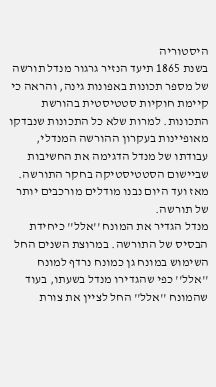היסטוריה
בשנת 1865 תיעד הנזיר גרגור מנדל תורשה של מספר תכונות באפונות גינה, והראה כי קיימת חוקיות סטטיסטית בהורשת התכונות. למרות שלא כל התכונות שנבדקו מאופיינות בעקרון ההורשה המנדלי, עבודתו של מנדל הדגימה את החשיבות שביישום הסטטיסטיקה בחקר התורשה. מאז ועד היום נבנו מודלים מורכבים יותר של תורשה.
מנדל הגדיר את המונח ''אלל'' כיחידת הבסיס של התורשה. במרוצת השנים החל השימוש במונח גן כמונח נרדף למונח ''אלל'' כפי שהגדירו מנדל בשעתו, בעוד שהמונח ''אלל'' החל לציין את צורת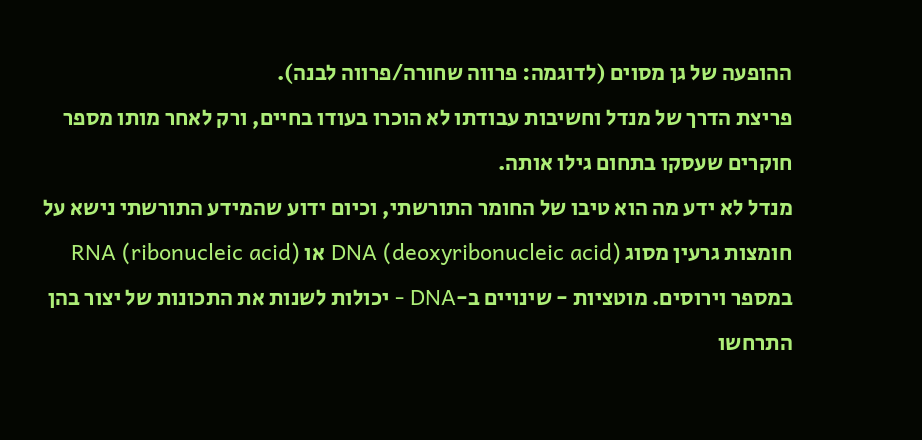ההופעה של גן מסוים (לדוגמה: פרווה שחורה/פרווה לבנה).
פריצת הדרך של מנדל וחשיבות עבודתו לא הוכרו בעודו בחיים, ורק לאחר מותו מספר חוקרים שעסקו בתחום גילו אותה.
מנדל לא ידע מה הוא טיבו של החומר התורשתי, וכיום ידוע שהמידע התורשתי נישא על חומצות גרעין מסוג (DNA (deoxyribonucleic acid או (RNA (ribonucleic acid במספר וירוסים. מוטציות - שינויים ב-DNA - יכולות לשנות את התכונות של יצור בהן התרחשו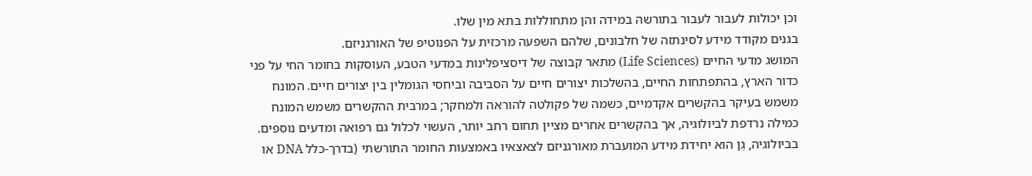וכן יכולות לעבור לעבור בתורשה במידה והן מתחוללות בתא מין שלו.
בגנים מקודד מידע לסינתזה של חלבונים, שלהם השפעה מרכזית על הפנוטיפ של האורגניזם.
המושג מדעי החיים (Life Sciences) מתאר קבוצה של דיסציפלינות במדעי הטבע, העוסקות בחומר החי על פני כדור הארץ, בהתפתחות החיים, בהשלכות יצורים חיים על הסביבה וביחסי הגומלין בין יצורים חיים. המונח משמש בעיקר בהקשרים אקדמיים, כשמה של פקולטה להוראה ולמחקר; במרבית ההקשרים משמש המונח כמילה נרדפת לביולוגיה, אך בהקשרים אחרים מציין תחום רחב יותר, העשוי לכלול גם רפואה ומדעים נוספים.
בביולוגיה, גֵן הוא יחידת מידע המועברת מאורגניזם לצאצאיו באמצעות החומר התורשתי (בדרך-כלל DNA או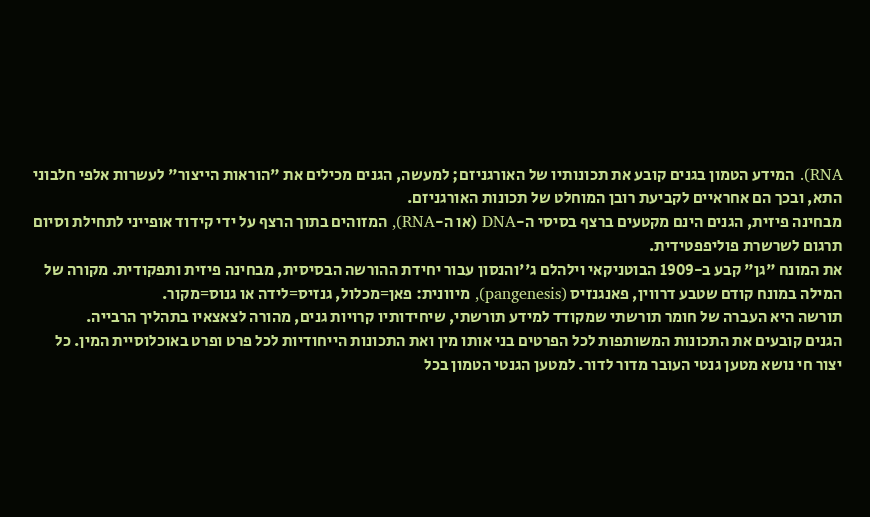RNA). המידע הטמון בגנים קובע את תכונותיו של האורגניזם; למעשה, הגנים מכילים את "הוראות הייצור" לעשרות אלפי חלבוני התא, ובכך הם אחראיים לקביעת רובן המוחלט של תכונות האורגניזם.
מבחינה פיזית, הגנים הינם מקטעים ברצף בסיסי ה-DNA (או ה-RNA), המזוהים בתוך הרצף על ידי קידוד אופייני לתחילת וסיום תרגום לשרשרת פוליפפטידית.
את המונח "גן" קבע ב-1909 הבוטניקאי וילהלם ג''והנסון עבור יחידת ההורשה הבסיסית, מבחינה פיזית ותפקודית. מקורה של המילה במונח קודם שטבע דרווין, פאנגנזיס (pangenesis), מיוונית: פאן=מכלול, גנזיס=לידה או גנוס=מקור.
תורשה היא העברה של חומר תורשתי שמקודד למידע תורשתי, שיחידותיו קרויות גנים, מהורה לצאצאיו בתהליך הרבייה.
הגנים קובעים את התכונות המשותפות לכל הפרטים בני אותו מין ואת התכונות הייחודיות לכל פרט ופרט באוכלוסיית המין. כל יצור חי נושא מטען גנטי העובר מדור לדור. למטען הגנטי הטמון בכל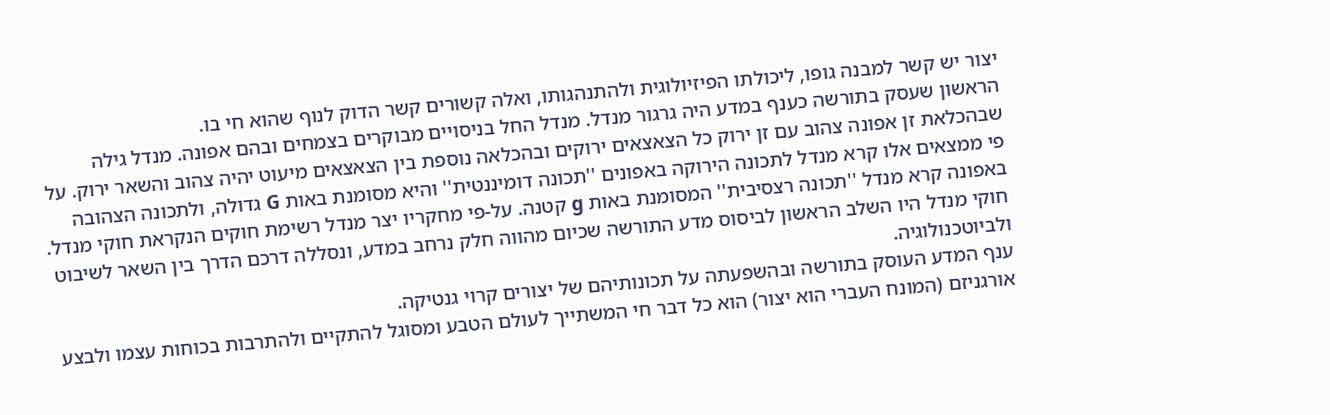יצור יש קשר למבנה גופו, ליכולתו הפיזיולוגית ולהתנהגותו, ואלה קשורים קשר הדוק לנוף שהוא חי בו.
הראשון שעסק בתורשה כענף במדע היה גרגור מנדל. מנדל החל בניסויים מבוקרים בצמחים ובהם אפונה. מנדל גילה שבהכלאת זן אפונה צהוב עם זן ירוק כל הצאצאים ירוקים ובהכלאה נוספת בין הצאצאים מיעוט יהיה צהוב והשאר ירוק. על פי ממצאים אלו קרא מנדל לתכונה הירוקה באפונים ''תכונה דומיננטית'' והיא מסומנת באות G גדולה, ולתכונה הצהובה באפונה קרא מנדל ''תכונה רצסיבית'' המסומנת באות g קטנה. על-פי מחקריו יצר מנדל רשימת חוקים הנקראת חוקי מנדל. חוקי מנדל היו השלב הראשון לביסוס מדע התורשה שכיום מהווה חלק נרחב במדע, ונסללה דרכם הדרך בין השאר לשיבוט ולביוטכנולוגיה.
ענף המדע העוסק בתורשה ובהשפעתה על תכונותיהם של יצורים קרוי גנטיקה.
אורגניזם (המונח העברי הוא יצור) הוא כל דבר חי המשתייך לעולם הטבע ומסוגל להתקיים ולהתרבות בכוחות עצמו ולבצע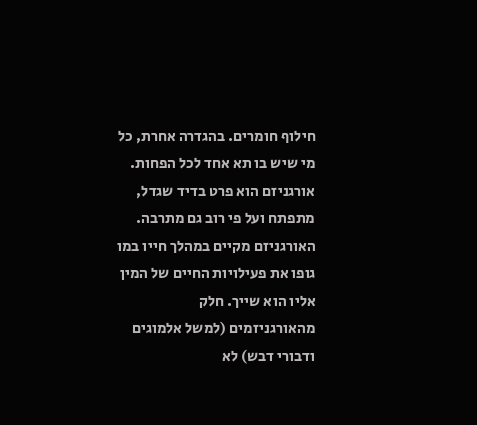חילוף חומרים. בהגדרה אחרת, כל מי שיש בו תא אחד לכל הפחות. אורגניזם הוא פרט בדיד שגדל, מתפתח ועל פי רוב גם מתרבה.
האורגניזם מקיים במהלך חייו במו גופו את פעילויות החיים של המין אליו הוא שייך. חלק מהאורגניזמים (למשל אלמוגים ודבורי דבש) לא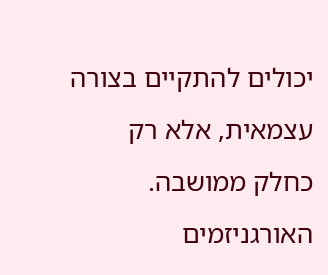יכולים להתקיים בצורה עצמאית, אלא רק כחלק ממושבה.
האורגניזמים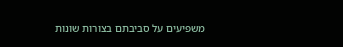משפיעים על סביבתם בצורות שונות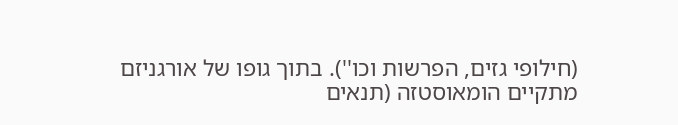(חילופי גזים, הפרשות וכו''). בתוך גופו של אורגניזם מתקיים הומאוסטזה (תנאים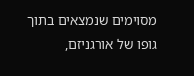מסוימים שנמצאים בתוך גופו של אורגניזם,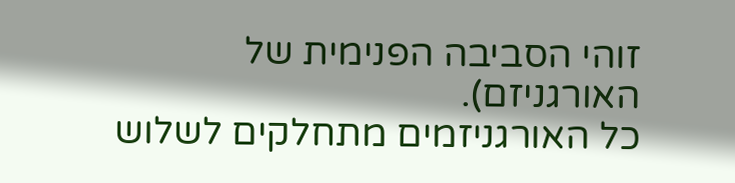זוהי הסביבה הפנימית של האורגניזם).
כל האורגניזמים מתחלקים לשלוש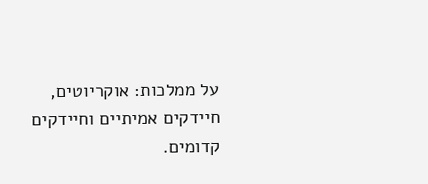על ממלכות: אוקריוטים, חיידקים אמיתיים וחיידקים קדומים.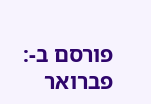פורסם ב-: פברואר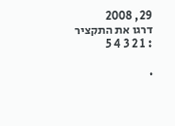29, 2008
דרגו את התקציר : 1 2 3 4 5

.